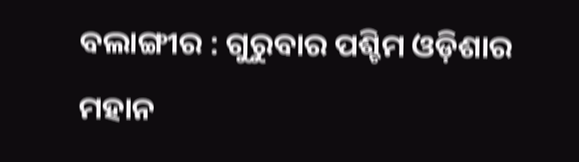ବଲାଙ୍ଗୀର : ଗୁରୁବାର ପଶ୍ଚିମ ଓଡ଼ିଶାର ମହାନ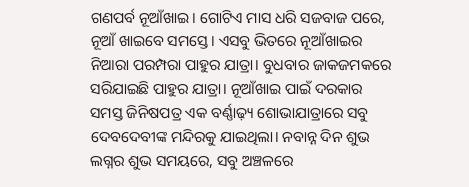ଗଣପର୍ବ ନୂଆଁଖାଇ। ଗୋଟିଏ ମାସ ଧରି ସଜବାଜ ପରେ, ନୂଆଁ ଖାଇବେ ସମସ୍ତେ। ଏସବୁ ଭିତରେ ନୂଆଁଖାଇର ନିଆରା ପରମ୍ପରା ପାହୁର ଯାତ୍ରା। ବୁଧବାର ଜାକଜମକରେ ସରିଯାଇଛି ପାହୁର ଯାତ୍ରା। ନୂଆଁଖାଇ ପାଇଁ ଦରକାର ସମସ୍ତ ଜିନିଷପତ୍ର ଏକ ବର୍ଣ୍ଣାଢ଼୍ୟ ଶୋଭାଯାତ୍ରାରେ ସବୁ ଦେବଦେବୀଙ୍କ ମନ୍ଦିରକୁ ଯାଇଥିଲା। ନବାନ୍ନ ଦିନ ଶୁଭ ଲଗ୍ନର ଶୁଭ ସମୟରେ, ସବୁ ଅଞ୍ଚଳରେ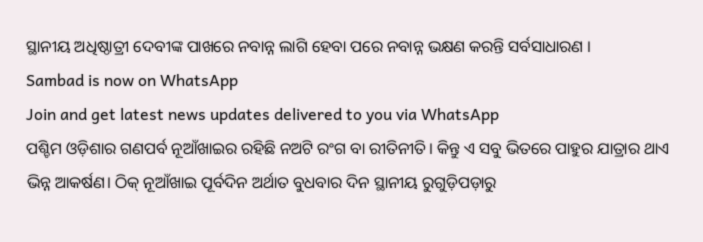ସ୍ଥାନୀୟ ଅଧିଷ୍ଠାତ୍ରୀ ଦେବୀଙ୍କ ପାଖରେ ନବାନ୍ନ ଲାଗି ହେବା ପରେ ନବାନ୍ନ ଭକ୍ଷଣ କରନ୍ତି ସର୍ବସାଧାରଣ ।
Sambad is now on WhatsApp
Join and get latest news updates delivered to you via WhatsApp
ପଶ୍ଚିମ ଓଡ଼ିଶାର ଗଣପର୍ବ ନୂଆଁଖାଇର ରହିଛି ନଅଟି ରଂଗ ବା ରୀତିନୀତି। କିନ୍ତୁ ଏ ସବୁ ଭିତରେ ପାହୁର ଯାତ୍ରାର ଥାଏ ଭିନ୍ନ ଆକର୍ଷଣ। ଠିକ୍ ନୂଆଁଖାଇ ପୂର୍ବଦିନ ଅର୍ଥାତ ବୁଧବାର ଦିନ ସ୍ଥାନୀୟ ରୁଗୁଡ଼ିପଡ଼ାରୁ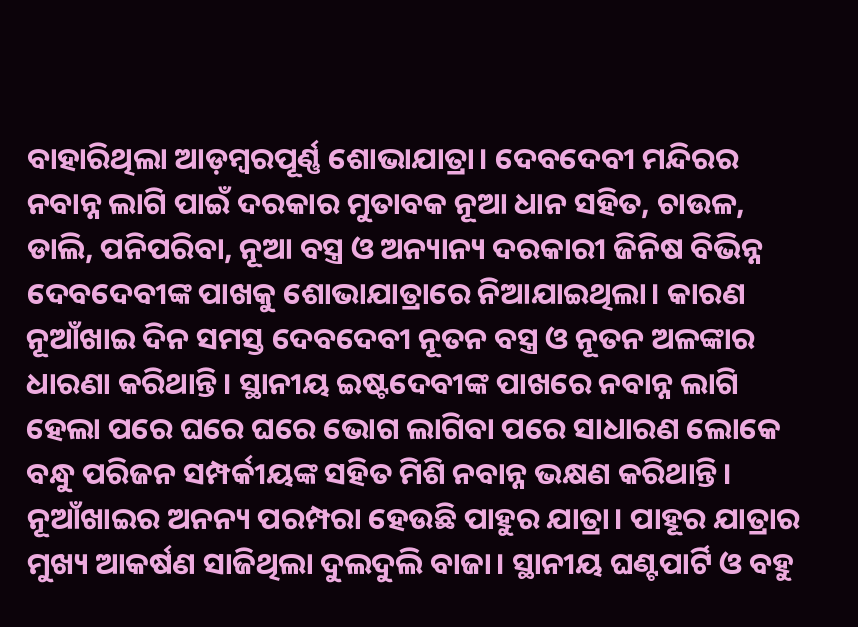ବାହାରିଥିଲା ଆଡ଼ମ୍ବରପୂର୍ଣ୍ଣ ଶୋଭାଯାତ୍ରା। ଦେବଦେବୀ ମନ୍ଦିରର ନବାନ୍ନ ଲାଗି ପାଇଁ ଦରକାର ମୁତାବକ ନୂଆ ଧାନ ସହିତ, ଚାଉଳ, ଡାଲି, ପନିପରିବା, ନୂଆ ବସ୍ତ୍ର ଓ ଅନ୍ୟାନ୍ୟ ଦରକାରୀ ଜିନିଷ ବିଭିନ୍ନ ଦେବଦେବୀଙ୍କ ପାଖକୁ ଶୋଭାଯାତ୍ରାରେ ନିଆଯାଇଥିଲା। କାରଣ ନୂଆଁଖାଇ ଦିନ ସମସ୍ତ ଦେବଦେବୀ ନୂତନ ବସ୍ତ୍ର ଓ ନୂତନ ଅଳଙ୍କାର ଧାରଣା କରିଥାନ୍ତି। ସ୍ଥାନୀୟ ଇଷ୍ଟଦେବୀଙ୍କ ପାଖରେ ନବାନ୍ନ ଲାଗି ହେଲା ପରେ ଘରେ ଘରେ ଭୋଗ ଲାଗିବା ପରେ ସାଧାରଣ ଲୋକେ ବନ୍ଧୁ ପରିଜନ ସମ୍ପର୍କୀୟଙ୍କ ସହିତ ମିଶି ନବାନ୍ନ ଭକ୍ଷଣ କରିଥାନ୍ତି।
ନୂଆଁଖାଇର ଅନନ୍ୟ ପରମ୍ପରା ହେଉଛି ପାହୁର ଯାତ୍ରା। ପାହୂର ଯାତ୍ରାର ମୁଖ୍ୟ ଆକର୍ଷଣ ସାଜିଥିଲା ଦୁଲଦୁଲି ବାଜା। ସ୍ଥାନୀୟ ଘଣ୍ଟପାର୍ଟି ଓ ବହୁ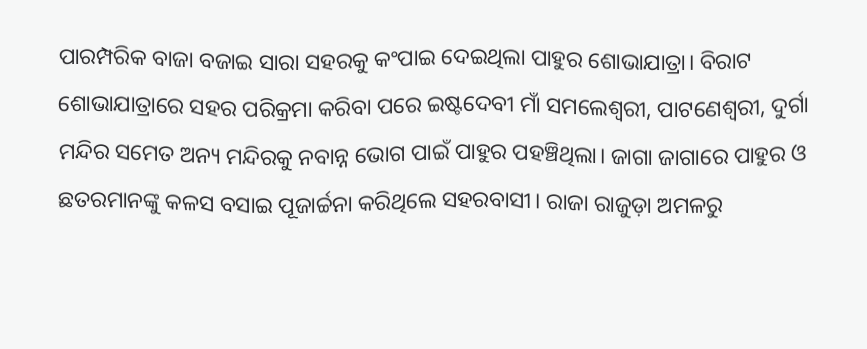ପାରମ୍ପରିକ ବାଜା ବଜାଇ ସାରା ସହରକୁ କଂପାଇ ଦେଇଥିଲା ପାହୁର ଶୋଭାଯାତ୍ରା। ବିରାଟ ଶୋଭାଯାତ୍ରାରେ ସହର ପରିକ୍ରମା କରିବା ପରେ ଇଷ୍ଟଦେବୀ ମାଁ ସମଲେଶ୍ୱରୀ, ପାଟଣେଶ୍ୱରୀ, ଦୁର୍ଗା ମନ୍ଦିର ସମେତ ଅନ୍ୟ ମନ୍ଦିରକୁ ନବାନ୍ନ ଭୋଗ ପାଇଁ ପାହୁର ପହଞ୍ଚିଥିଲା। ଜାଗା ଜାଗାରେ ପାହୁର ଓ ଛତରମାନଙ୍କୁ କଳସ ବସାଇ ପୂଜାର୍ଚ୍ଚନା କରିଥିଲେ ସହରବାସୀ। ରାଜା ରାଜୁଡ଼ା ଅମଳରୁ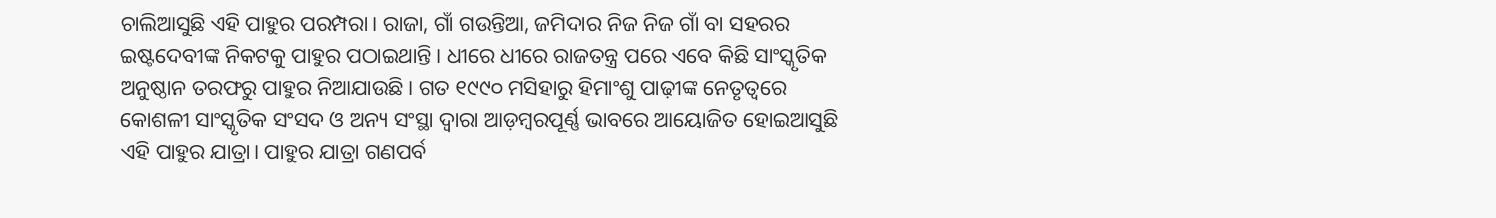ଚାଲିଆସୁଛି ଏହି ପାହୁର ପରମ୍ପରା। ରାଜା, ଗାଁ ଗଉନ୍ତିଆ, ଜମିଦାର ନିଜ ନିଜ ଗାଁ ବା ସହରର ଇଷ୍ଟଦେବୀଙ୍କ ନିକଟକୁ ପାହୁର ପଠାଇଥାନ୍ତି। ଧୀରେ ଧୀରେ ରାଜତନ୍ତ୍ର ପରେ ଏବେ କିଛି ସାଂସ୍କୃତିକ ଅନୁଷ୍ଠାନ ତରଫରୁ ପାହୁର ନିଆଯାଉଛି। ଗତ ୧୯୯୦ ମସିହାରୁ ହିମାଂଶୁ ପାଢ଼ୀଙ୍କ ନେତୃତ୍ୱରେ କୋଶଳୀ ସାଂସ୍କୃତିକ ସଂସଦ ଓ ଅନ୍ୟ ସଂସ୍ଥା ଦ୍ୱାରା ଆଡ଼ମ୍ବରପୂର୍ଣ୍ଣ ଭାବରେ ଆୟୋଜିତ ହୋଇଆସୁଛି ଏହି ପାହୁର ଯାତ୍ରା। ପାହୁର ଯାତ୍ରା ଗଣପର୍ବ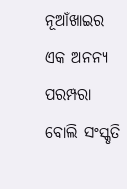ନୂଆଁଖାଇର ଏକ ଅନନ୍ୟ ପରମ୍ପରା ବୋଲି ସଂସ୍କୃତି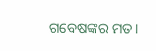ଗବେଷଙ୍କର ମତ।